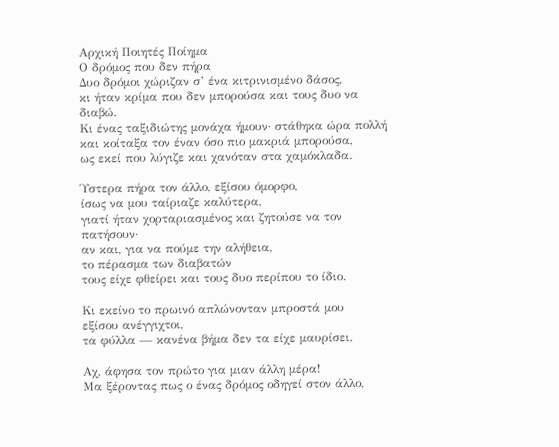Αρχική Ποιητές Ποίημα
Ο δρόμος που δεν πήρα
Δυο δρόμοι χώριζαν σ’ ένα κιτρινισμένο δάσος,
κι ήταν κρίμα που δεν μπορούσα και τους δυο να διαβώ.
Κι ένας ταξιδιώτης μονάχα ήμουν· στάθηκα ώρα πολλή
και κοίταξα τον έναν όσο πιο μακριά μπορούσα,
ως εκεί που λύγιζε και χανόταν στα χαμόκλαδα.

Ύστερα πήρα τον άλλο, εξίσου όμορφο,
ίσως να μου ταίριαζε καλύτερα,
γιατί ήταν χορταριασμένος και ζητούσε να τον πατήσουν·
αν και, για να πούμε την αλήθεια,
το πέρασμα των διαβατών
τους είχε φθείρει και τους δυο περίπου το ίδιο.

Κι εκείνο το πρωινό απλώνονταν μπροστά μου
εξίσου ανέγγιχτοι,
τα φύλλα — κανένα βήμα δεν τα είχε μαυρίσει.

Αχ, άφησα τον πρώτο για μιαν άλλη μέρα!
Μα ξέροντας πως ο ένας δρόμος οδηγεί στον άλλο,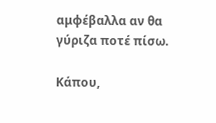αμφέβαλλα αν θα γύριζα ποτέ πίσω.

Κάπου,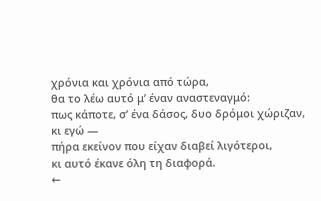χρόνια και χρόνια από τώρα,
θα το λέω αυτό μ’ έναν αναστεναγμό:
πως κάποτε, σ’ ένα δάσος, δυο δρόμοι χώριζαν, κι εγώ —
πήρα εκείνον που είχαν διαβεί λιγότεροι,
κι αυτό έκανε όλη τη διαφορά.
←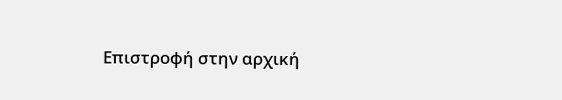Επιστροφή στην αρχική